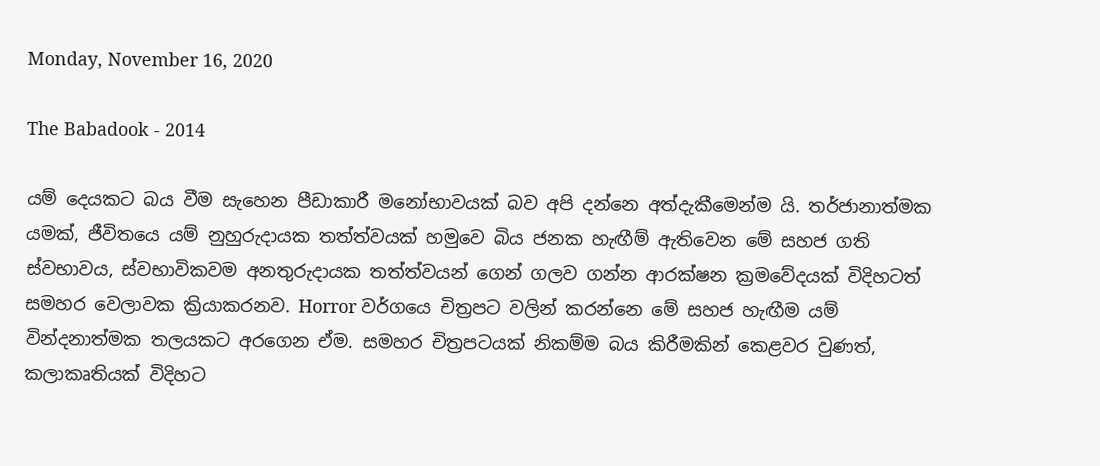Monday, November 16, 2020

The Babadook - 2014

යම් දෙයකට බය වීම සැහෙන පීඩාකාරී මනෝභාවයක් බව අපි දන්නෙ අත්දැකීමෙන්ම යි. තර්ජානාත්මක යමක්, ජීවිතයෙ යම් නුහුරුදායක තත්ත්වයක් හමුවෙ බිය ජනක හැඟීම් ඇතිවෙන මේ සහජ ගති ස්වභාවය, ස්වභාවිකවම අනතුරුදායක තත්ත්වයන් ගෙන් ගලව ගන්න ආරක්ෂන ක්‍රමවේදයක් විදිහටත් සමහර වෙලාවක ක්‍රියාකරනව. Horror වර්ගයෙ චිත්‍රපට වලින් කරන්නෙ මේ සහජ හැඟීම යම් වින්දනාත්මක තලයකට අරගෙන ඒම. සමහර චිත්‍රපටයක් නිකම්ම බය කිරීමකින් කෙළවර වුණත්, කලාකෘතියක් විදිහට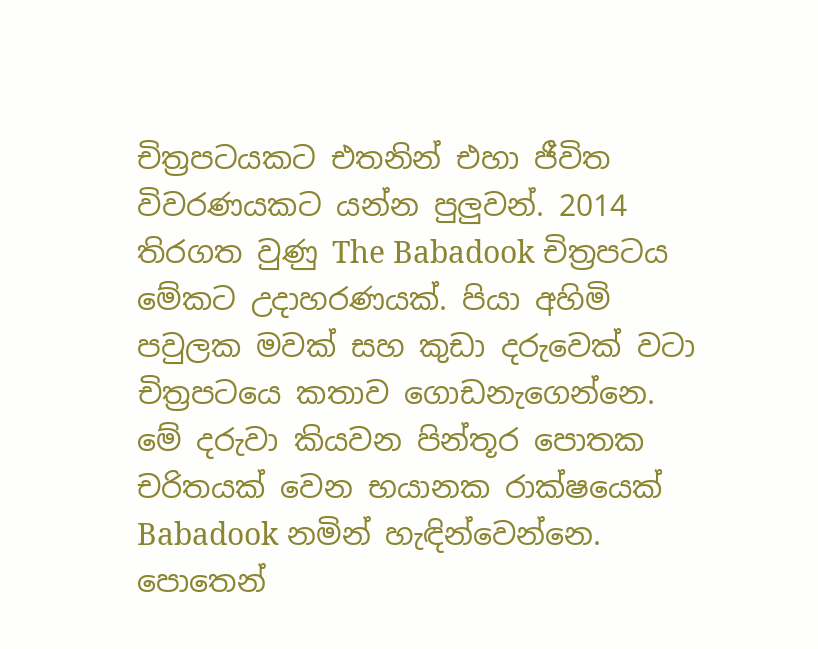චිත්‍රපටයකට එතනින් එහා ජීවිත විවරණයකට යන්න පුලුවන්. 2014 තිරගත වුණු The Babadook චිත්‍රපටය මේකට උදාහරණයක්. පියා අහිමි පවුලක මවක් සහ කුඩා දරුවෙක් වටා චිත්‍රපටයෙ කතාව ගොඩනැගෙන්නෙ. මේ දරුවා කියවන පින්තූර පොතක චරිතයක් වෙන භයානක රාක්ෂයෙක් Babadook නමින් හැඳින්වෙන්නෙ. පොතෙන්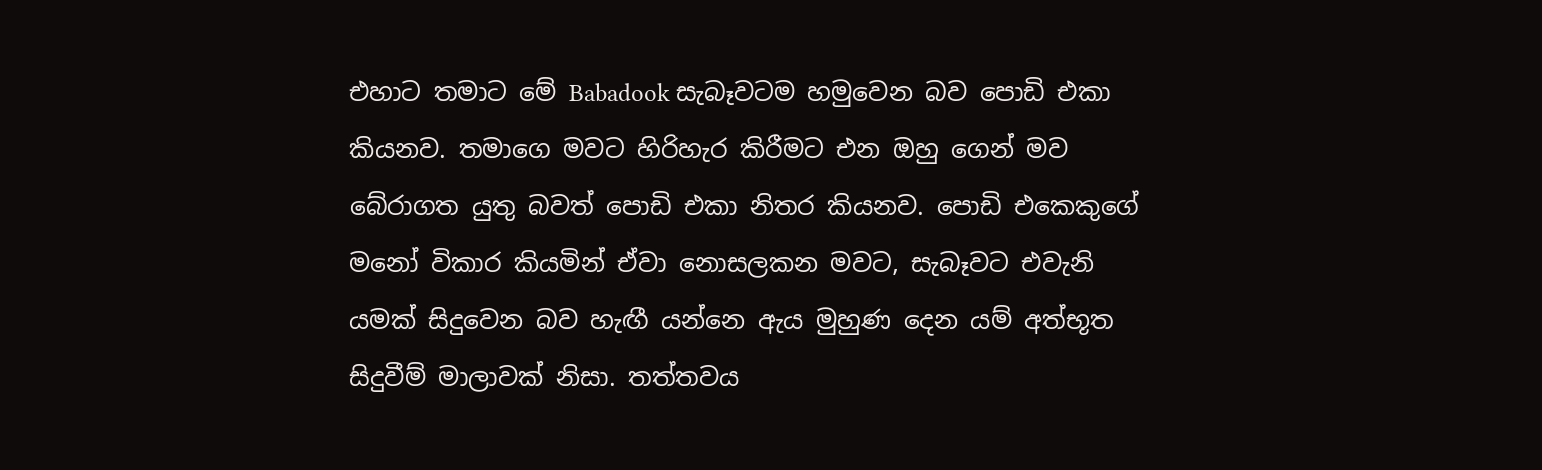එහාට තමාට මේ Babadook සැබෑවටම හමුවෙන බව පොඩි එකා කියනව. තමාගෙ මවට හිරිහැර කිරීමට එන ඔහු ගෙන් මව බේරාගත යුතු බවත් පොඩි එකා නිතර කියනව. පොඩි එකෙකුගේ මනෝ විකාර කියමින් ඒවා නොසලකන මවට, සැබෑවට එවැනි යමක් සිදුවෙන බව හැඟී යන්නෙ ඇය මුහුණ දෙන යම් අත්භූත සිදුවීම් මාලාවක් නිසා. තත්තවය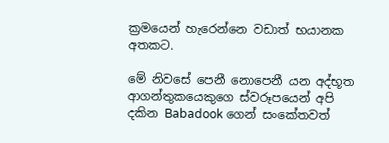ක්‍රමයෙන් හැරෙන්නෙ වඩාත් භයානක අතකට.

මේ නිවසේ පෙනී නොපෙනී යන අද්භූත ආගන්තුකයෙකුගෙ ස්වරූපයෙන් අපි දකින Babadook ගෙන් සංකේතවත්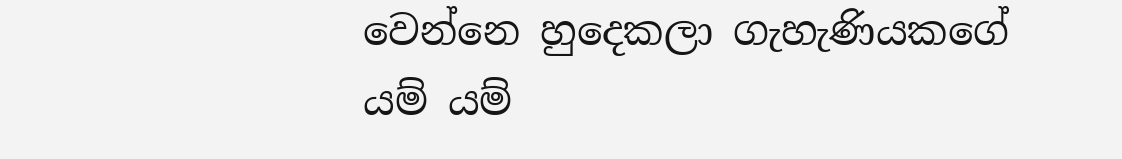වෙන්නෙ හුදෙකලා ගැහැණියකගේ යම් යම්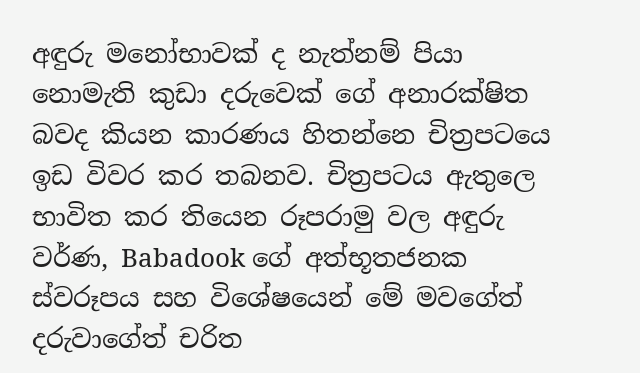අඳුරු මනෝභාවක් ද නැත්නම් පියා නොමැති කුඩා දරුවෙක් ගේ අනාරක්ෂිත බවද කියන කාරණය හිතන්නෙ චිත්‍රපටයෙ ඉඩ විවර කර තබනව. චිත්‍රපටය ඇතුලෙ භාවිත කර තියෙන රූපරාමු වල අඳුරු වර්ණ, Babadook ගේ අත්භූතජනක ස්වරූපය සහ විශේෂයෙන් මේ මවගේත් දරුවාගේත් චරිත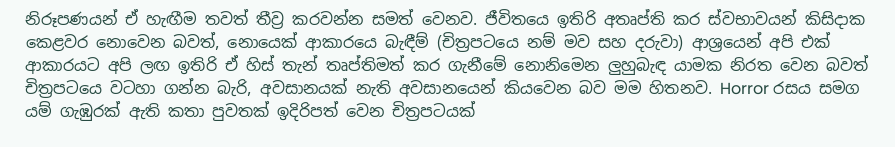නිරූපණයන් ඒ හැඟීම තවත් තීව්‍ර කරවන්න සමත් වෙනව. ජීවිතයෙ ඉතිරි අතෘප්ති කර ස්වභාවයන් කිසිදාක කෙළවර නොවෙන බවත්, නොයෙක් ආකාරයෙ බැඳීම් (චිත්‍රපටයෙ නම් මව සහ දරුවා) ආශ්‍රයෙන් අපි එක් ආකාරයට අපි ලඟ ඉතිරි ඒ හිස් තැන් තෘප්තිමත් කර ගැනීමේ නොනිමෙන ලුහුබැඳ යාමක නිරත වෙන බවත් චිත්‍රපටයෙ වටහා ගන්න බැරි, අවසානයක් නැති අවසානයෙන් කියවෙන බව මම හිතනව. Horror රසය සමග යම් ගැඹුරක් ඇති කතා පුවතක් ඉදිරිපත් වෙන චිත්‍රපටයක්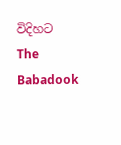විදිහට The Babadook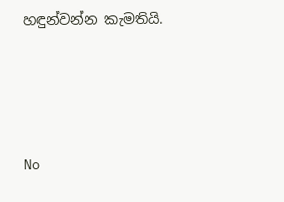හඳුන්වන්න කැමතියි.




No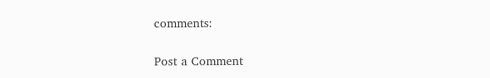comments:

Post a Comment